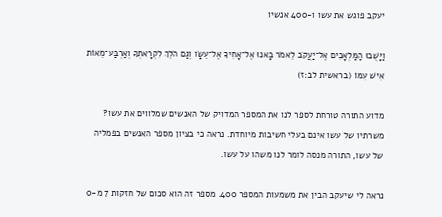יעקב פוגש את עשו ו-400 אנשיו

וַיָּשֻׁבוּ הַמַּלְאָכִים אֶל־יַעֲקֹב לֵאמֹר בָּאנוּ אֶל־אָחִיךָ אֶל־עֵשָׂו וְגַם הֹלֵךְ לִקְרָאתְךָ וְאַרְבַּע־מֵאוֹת אִישׁ עִמּוֹ (בראשית לב:ז)

מדוע התורה טורחת לספר לנו את המספר המדויק של האנשים שמלווים את עשו? משרתיו של עשו אינם בעלי חשיבות מיוחדת. נראה כי בציון מספר האנשים בפמליה של עשו, התורה מנסה לומר לנו משהו על עשו.

נראה לי שיעקב הבין את משמעות המספר 400. מספר זה הוא סכום של חזקות 7 מ-0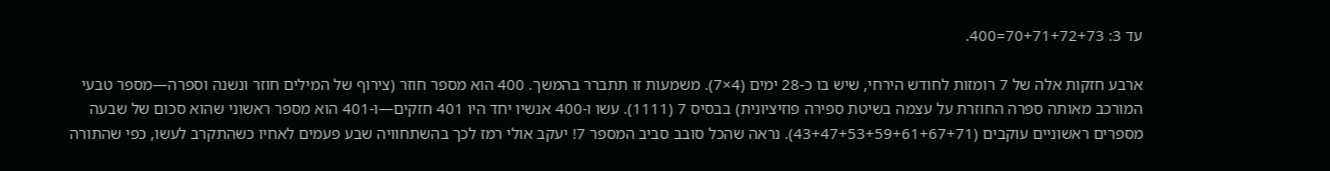עד 3: 70+71+72+73=400.

ארבע חזקות אלה של 7 רומזות לחודש הירחי, שיש בו כ-28 ימים (4×7). משמעות זו תתברר בהמשך. 400 הוא מספר חוזר (צירוף של המילים חוזר ונשנה וספרה—מספר טבעי המורכב מאותה ספרה החוזרת על עצמה בשיטת ספירה פוזיציונית) בבסיס 7 (1111). עשו ו-400 אנשיו יחד היו 401 חזקים—ו-401 הוא מספר ראשוני שהוא סכום של שבעה מספרים ראשוניים עוקבים (43+47+53+59+61+67+71). נראה שהכל סובב סביב המספר 7! יעקב אולי רמז לכך בהשתחוויה שבע פעמים לאחיו כשהתקרב לעשו, כפי שהתורה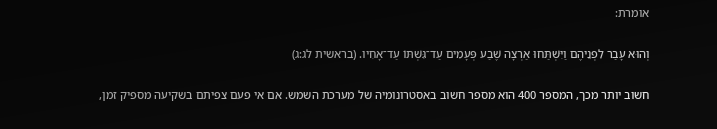אומרת:

וְהוּא עָבַר לִפְנֵיהֶם וַיִּשְׁתַּחוּ אַרְצָה שֶׁבַע פְּעָמִים עַד־גִּשְׁתּוֹ עַד־אָחִיו. (בראשית לג:ג)

חשוב יותר מכך, המספר 400 הוא מספר חשוב באסטרונומיה של מערכת השמש. אם אי פעם צפיתם בשקיעה מספיק זמן,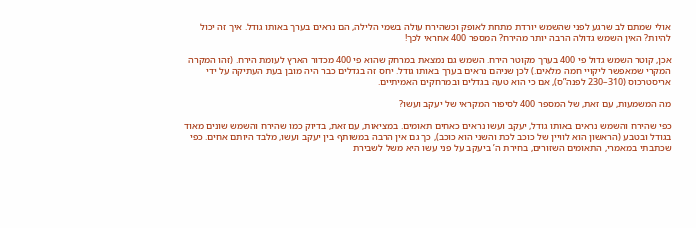אולי שמתם לב שרגע לפני שהשמש יורדת מתחת לאופק וכשהירח עולה בשמי הלילה, הם נראים בערך באותו גודל. איך זה יכול להיות? האין השמש גדולה הרבה יותר מהירח? המספר 400 אחראי לכך!

אכן, קוטר השמש גדול פי 400 בערך מקוטר הירח. השמש גם נמצאת במרחק שהוא פי 400 מכדור הארץ לעומת הירח. (זהו המקרה המקרי שמאפשר ליקויי חמה מלאים.) לכן שניהם נראים בערך באותו גודל. יחס זה בגדלים כבר היה מובן בעת העתיקה על ידי אריסטרכוס (310–230 לפנה”ס), אם כי הוא טעה בגדלים ובמרחקים האמיתיים.

מה המשמעות, עם זאת, של המספר 400 לסיפור המקראי של יעקב ועשו?

כפי שהירח והשמש נראים באותו גודל, יעקב ועשו נראים כאחים תאומים. במציאות, עם זאת, בדיוק כמו שהירח והשמש שונים מאוד בגודל ובטבע (הראשון הוא לוויין של כוכב לכת והשני הוא כוכב), כך גם אין הרבה במשותף בין יעקב ועשו, מלבד היותם אחים. כפי שכתבתי במאמרי, התאומים השזורים, בחירת ה’ ביעקב על פני עשו היא משל לשבירת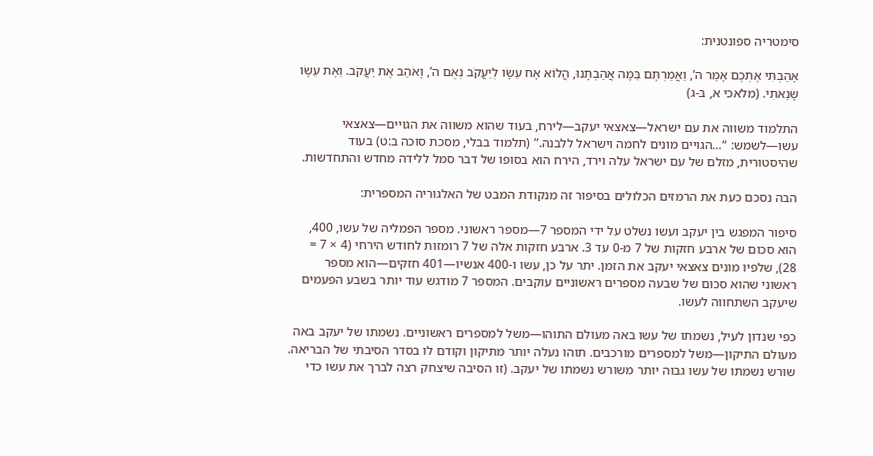סימטריה ספונטנית:

אָהַבְתִּי אֶתְכֶם אָמַר ה’, וַאֲמַרְתֶּם בַּמָּה אֲהַבְתָּנוּ, הֲלוֹא אָח עֵשָׂו לְיַעֲקֹב נְאֻם ה’, וָאֹהַב אֶת יַעֲקֹב. וְאֶת עֵשָׂו שָׂנֵאתִי. (מלאכי א, ב-ג)

התלמוד משווה את עם ישראל—צאצאי יעקב—לירח, בעוד שהוא משווה את הגויים—צאצאי עשו—לשמש: “…הגויים מונים לחמה וישראל ללבנה.” (תלמוד בבלי, מסכת סוכה ב:ט) בעוד שהיסטורית, מזלם של עם ישראל עלה וירד, הירח הוא בסופו של דבר סמל ללידה מחדש והתחדשות.

הבה נסכם כעת את הרמזים הכלולים בסיפור זה מנקודת המבט של האלגוריה המספרית:

סיפור המפגש בין יעקב ועשו נשלט על ידי המספר 7—מספר ראשוני. מספר הפמליה של עשו, 400, הוא סכום של ארבע חזקות של 7 מ-0 עד 3. ארבע חזקות אלה של 7 רומזות לחודש הירחי (4 × 7 = 28), שלפיו מונים צאצאי יעקב את הזמן. יתר על כן, עשו ו-400 אנשיו—401 חזקים—הוא מספר ראשוני שהוא סכום של שבעה מספרים ראשוניים עוקבים. המספר 7 מודגש עוד יותר בשבע הפעמים שיעקב השתחווה לעשו.

כפי שנדון לעיל, נשמתו של עשו באה מעולם התוהו—משל למספרים ראשוניים. נשמתו של יעקב באה מעולם התיקון—משל למספרים מורכבים. תוהו נעלה יותר מתיקון וקודם לו בסדר הסיבתי של הבריאה. שורש נשמתו של עשו גבוה יותר משורש נשמתו של יעקב. (זו הסיבה שיצחק רצה לברך את עשו כדי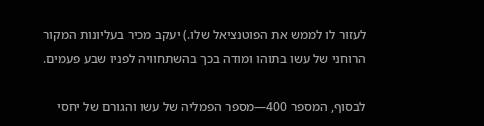לעזור לו לממש את הפוטנציאל שלו.) יעקב מכיר בעליונות המקור הרוחני של עשו בתוהו ומודה בכך בהשתחוויה לפניו שבע פעמים.

לבסוף, המספר 400—מספר הפמליה של עשו והגורם של יחסי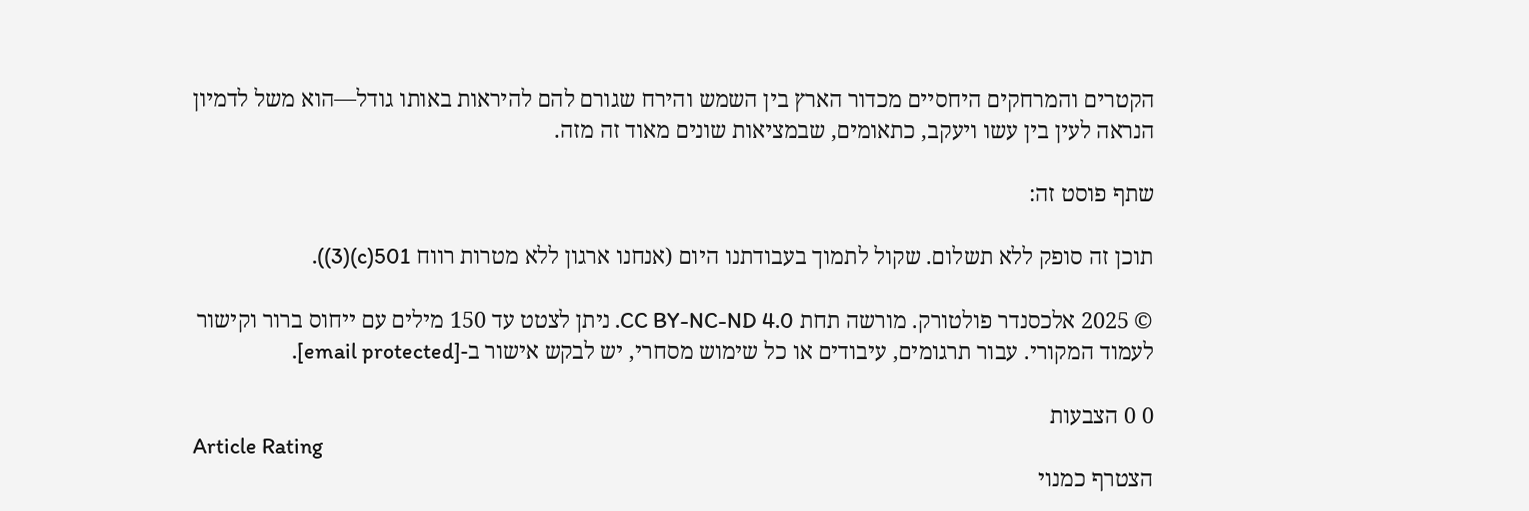הקטרים והמרחקים היחסיים מכדור הארץ בין השמש והירח שגורם להם להיראות באותו גודל—הוא משל לדמיון הנראה לעין בין עשו ויעקב, כתאומים, שבמציאות שונים מאוד זה מזה.

שתף פוסט זה:

תוכן זה סופק ללא תשלום. שקול לתמוך בעבודתנו היום (אנחנו ארגון ללא מטרות רווח 501(c)(3)).

© 2025 אלכסנדר פולטורק. מורשה תחת CC BY-NC-ND 4.0. ניתן לצטט עד 150 מילים עם ייחוס ברור וקישור לעמוד המקורי. עבור תרגומים, עיבודים או כל שימוש מסחרי, יש לבקש אישור ב-[email protected].

0 0 הצבעות
Article Rating
הצטרף כמנוי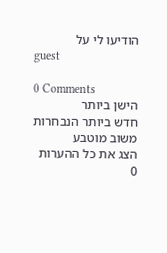הודיעו לי על
guest

0 Comments
הישן ביותר
חדש ביותר הנבחרות
משוב מוטבע
הצג את כל ההערות
0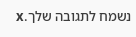נשמח לתגובה שלך.x